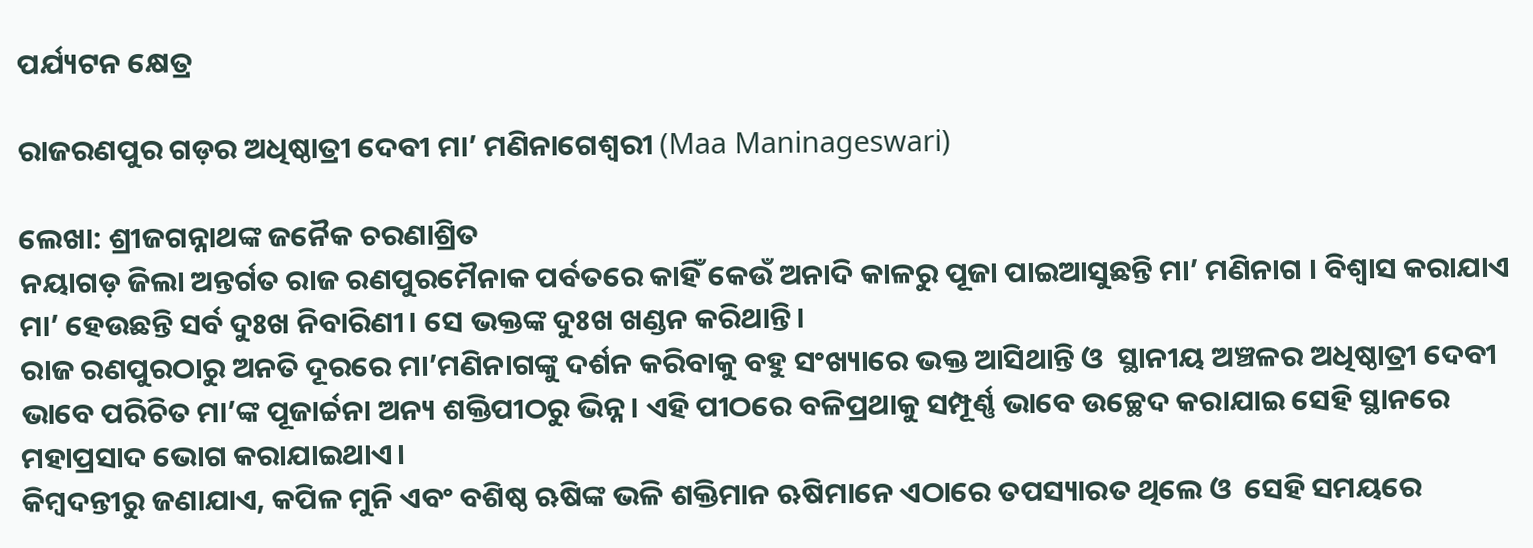ପର୍ଯ୍ୟଟନ କ୍ଷେତ୍ର

ରାଜରଣପୁର ଗଡ଼ର ଅଧିଷ୍ଠାତ୍ରୀ ଦେବୀ ମା’ ମଣିନାଗେଶ୍ୱରୀ (Maa Maninageswari)

ଲେଖା: ଶ୍ରୀଜଗନ୍ନାଥଙ୍କ ଜନୈକ ଚରଣାଶ୍ରିତ
ନୟାଗଡ଼ ଜିଲା ଅନ୍ତର୍ଗତ ରାଜ ରଣପୁରମୈନାକ ପର୍ବତରେ କାହିଁ କେଉଁ ଅନାଦି କାଳରୁ ପୂଜା ପାଇଆସୁଛନ୍ତି ମା’ ମଣିନାଗ । ବିଶ୍ୱାସ କରାଯାଏ ମା’ ହେଉଛନ୍ତି ସର୍ବ ଦୁଃଖ ନିବାରିଣୀ। ସେ ଭକ୍ତଙ୍କ ଦୁଃଖ ଖଣ୍ଡନ କରିଥାନ୍ତି।
ରାଜ ରଣପୁରଠାରୁ ଅନତି ଦୂରରେ ମା’ମଣିନାଗଙ୍କୁ ଦର୍ଶନ କରିବାକୁ ବହୁ ସଂଖ୍ୟାରେ ଭକ୍ତ ଆସିଥାନ୍ତି ଓ  ସ୍ଥାନୀୟ ଅଞ୍ଚଳର ଅଧିଷ୍ଠାତ୍ରୀ ଦେବୀ ଭାବେ ପରିଚିତ ମା’ଙ୍କ ପୂଜାର୍ଚ୍ଚନା ଅନ୍ୟ ଶକ୍ତିପୀଠରୁ ଭିନ୍ନ। ଏହି ପୀଠରେ ବଳିପ୍ରଥାକୁ ସମ୍ପୂର୍ଣ୍ଣ ଭାବେ ଉଚ୍ଛେଦ କରାଯାଇ ସେହି ସ୍ଥାନରେ ମହାପ୍ରସାଦ ଭୋଗ କରାଯାଇଥାଏ।
କିମ୍ବଦନ୍ତୀରୁ ଜଣାଯାଏ, କପିଳ ମୁନି ଏବଂ ବଶିଷ୍ଠ ଋଷିଙ୍କ ଭଳି ଶକ୍ତିମାନ ଋଷିମାନେ ଏଠାରେ ତପସ୍ୟାରତ ଥିଲେ ଓ  ସେହି ସମୟରେ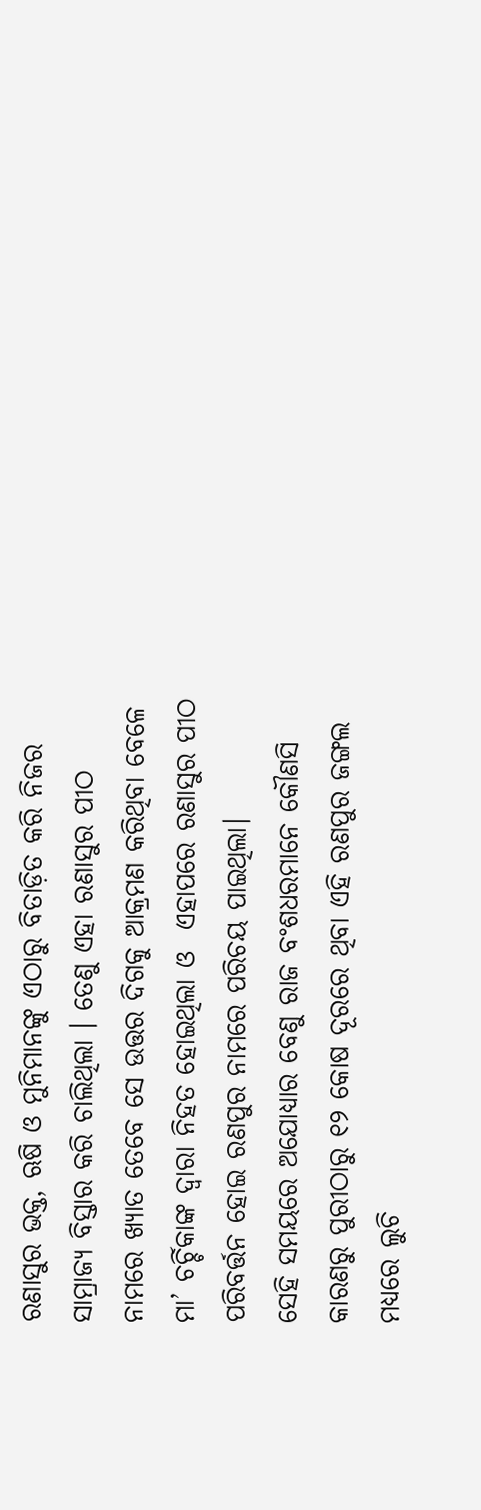ରଣାସୁର ଭକ୍ତ, ଋଷି ଓ ମୁନିମାନଙ୍କୁ ଏଠାରୁ ବିତାଡ଼ିତ କରି ନିଜର ସାମ୍ରାଜ୍ୟ ବିସ୍ତାର କରି ଚାଲିଥିଲା । ତେଣୁ ଏହା ରଣାସୁର ପୀଠ ନାମରେ ଖ୍ୟାତ ତେବେ ସେ ଉତ୍ତର ଦିଗକୁ ଆକ୍ରମଣ କରିଥିବା ବେଳେ ମା’ ଚର୍ଚ୍ଚିକାଙ୍କ ଦ୍ୱାରା ନିହତ ହୋଇଥିଲା ଓ  ଏହାପରେ ରଣାସୁର ପୀଠ ପରିବର୍ତ୍ତନ ହୋଇ ରଣପୁର ନାମରେ ପରିଚୟ ପାଇଥିଲା।
ସେହି ସମୟରେ ଅଯୋଧ୍ୟାର ବେଣୁ ରାଜ ବଂଶଧରମାନେ କୌଣସି କାରଣରୁ ପୁରୀଠାରୁ ୧୨ କୋଷ ଦୂରରେ ଥିବା ଏହି ରଣପୁର ଜଙ୍ଗଲ ମଧ୍ୟରେ ଲୁଚି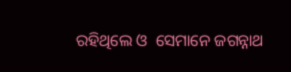ରହିଥିଲେ ଓ  ସେମାନେ ଜଗନ୍ନାଥ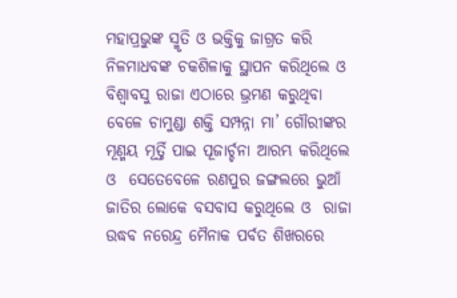ମହାପ୍ରଭୁଙ୍କ ସ୍ମୃତି ଓ ଭକ୍ତିକୁ ଜାଗ୍ରତ କରି ନିଳମାଧବଙ୍କ ଚକଶିଳାକୁ ସ୍ଥାପନ କରିଥିଲେ ଓ  ବିଶ୍ୱାବସୁ ରାଜା ଏଠାରେ ଭ୍ରମଣ କରୁଥିବା ବେଳେ ଚାମୁଣ୍ଡା ଶକ୍ତି ସମ୍ପନ୍ନା ମା’ ଗୌରୀଙ୍କର ମୂଣ୍ମୟ ମୂର୍ତ୍ତି ପାଇ ପୂଜାର୍ଚ୍ଚନା ଆରମ୍ଭ କରିଥିଲେ ଓ  ସେତେବେଳେ ରଣପୁର ଜଙ୍ଗଲରେ ଭୁଆଁ ଜାତିର ଲୋକେ ବସବାସ କରୁଥିଲେ ଓ  ରାଜା ଉଦ୍ଧବ ନରେନ୍ଦ୍ର ମୈନାକ ପର୍ବତ ଶିଖରରେ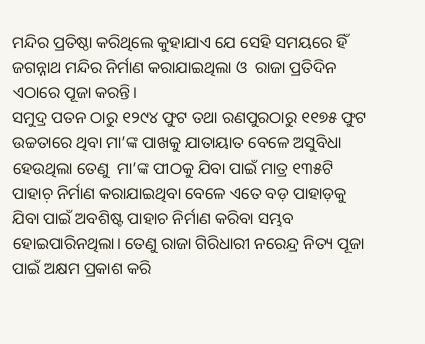ମନ୍ଦିର ପ୍ରତିଷ୍ଠା କରିଥିଲେ କୁହାଯାଏ ଯେ ସେହି ସମୟରେ ହିଁ ଜଗନ୍ନାଥ ମନ୍ଦିର ନିର୍ମାଣ କରାଯାଇଥିଲା ଓ  ରାଜା ପ୍ରତିଦିନ ଏଠାରେ ପୂଜା କରନ୍ତି।
ସମୁଦ୍ର ପତନ ଠାରୁ ୧୨୯୪ ଫୁଟ ତଥା ରଣପୁରଠାରୁ ୧୧୭୫ ଫୁଟ ଉଚ୍ଚତାରେ ଥିବା ମା’ଙ୍କ ପାଖକୁ ଯାତାୟାତ ବେଳେ ଅସୁବିଧା ହେଉଥିଲା ତେଣୁ  ମା’ଙ୍କ ପୀଠକୁ ଯିବା ପାଇଁ ମାତ୍ର ୧୩୫ଟି ପାହାଚ଼ ନିର୍ମାଣ କରାଯାଇଥିବା ବେଳେ ଏତେ ବଡ଼ ପାହାଡ଼କୁ ଯିବା ପାଇଁ ଅବଶିଷ୍ଟ ପାହାଚ ନିର୍ମାଣ କରିବା ସମ୍ଭବ ହୋଇପାରିନଥିଲା। ତେଣୁ ରାଜା ଗିରିଧାରୀ ନରେନ୍ଦ୍ର ନିତ୍ୟ ପୂଜା ପାଇଁ ଅକ୍ଷମ ପ୍ରକାଶ କରି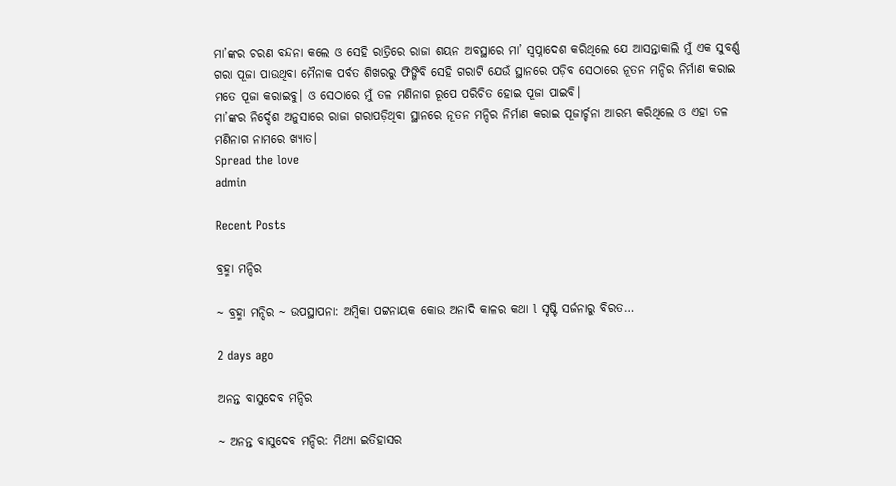ମା’ଙ୍କର ଚରଣ ବନ୍ଦନା କଲେ ଓ ସେହି ରାତ୍ରିରେ ରାଜା ଶୟନ ଅବସ୍ଥାରେ ମା’ ସ୍ୱପ୍ନାଦେଶ କରିଥିଲେ ଯେ ଆସନ୍ତାକାଲି ମୁଁ ଏକ ସୁବର୍ଣ୍ଣ ଗରା ପୂଜା ପାଉଥିବା ମୈନାକ ପର୍ବତ ଶିଖରରୁ ଫିଙ୍ଗିବି ସେହି ଗରାଟି ଯେଉଁ ସ୍ଥାନରେ ପଡ଼ିବ ସେଠାରେ ନୂତନ ମନ୍ଦିର ନିର୍ମାଣ କରାଇ ମତେ ପୂଜା କରାଇବୁ। ଓ ସେଠାରେ ମୁଁ ତଳ ମଣିନାଗ ରୂପେ ପରିଚିତ ହୋଇ ପୂଜା ପାଇବି।
ମା’ଙ୍କର ନିର୍ଦ୍ଦେଶ ଅନୁସାରେ ରାଜା ଗରାପଡ଼ିଥିବା ସ୍ଥାନରେ ନୂତନ ମନ୍ଦିର ନିର୍ମାଣ କରାଇ ପୂଜାର୍ଚ୍ଚନା ଆରମ୍ଭ କରିଥିଲେ ଓ ଏହା ତଳ ମଣିନାଗ ନାମରେ ଖ୍ୟାତ।
Spread the love
admin

Recent Posts

ବ୍ରହ୍ମା ମନ୍ଦିର

~ ବ୍ରହ୍ମା ମନ୍ଦିର ~ ଉପସ୍ଥାପନା: ଅମ୍ବିକା ପଟ୍ଟନାୟକ କୋଉ ଅନାଦି କାଳର କଥା l ସୃଷ୍ଟି ସର୍ଜନାରୁ ବିରତ…

2 days ago

ଅନନ୍ତ ବାସୁଦେବ ମନ୍ଦିର

~ ଅନନ୍ତ ବାସୁଦେବ ମନ୍ଦିର: ମିଥ୍ୟା ଇତିହାସର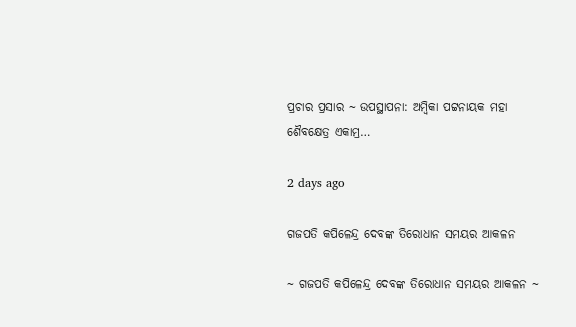ପ୍ରଚାର ପ୍ରସାର ~ ଉପସ୍ଥାପନା: ଅମ୍ବିକା ପଟ୍ଟନାୟକ ମହା ଶୈବକ୍ଷେତ୍ର ଏକାମ୍ର…

2 days ago

ଗଜପତି କପିଳେନ୍ଦ୍ର ଦେବଙ୍କ ତିରୋଧାନ ସମୟର ଆକଳନ

~ ଗଜପତି କପିଳେନ୍ଦ୍ର ଦେବଙ୍କ ତିରୋଧାନ ସମୟର ଆକଳନ ~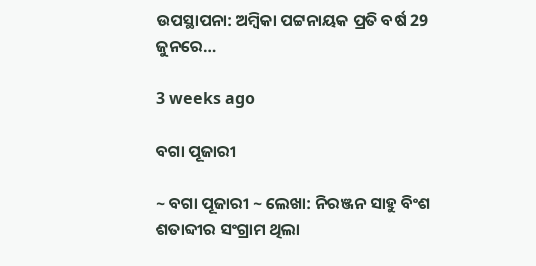ଉପସ୍ଥାପନା: ଅମ୍ବିକା ପଟ୍ଟନାୟକ ପ୍ରତି ବର୍ଷ 29 ଜୁନରେ…

3 weeks ago

ବଗା ପୂଜାରୀ

~ ବଗା ପୂଜାରୀ ~ ଲେଖା: ନିରଞ୍ଜନ ସାହୁ ବିଂଶ ଶତାବ୍ଦୀର ସଂଗ୍ରାମ ଥିଲା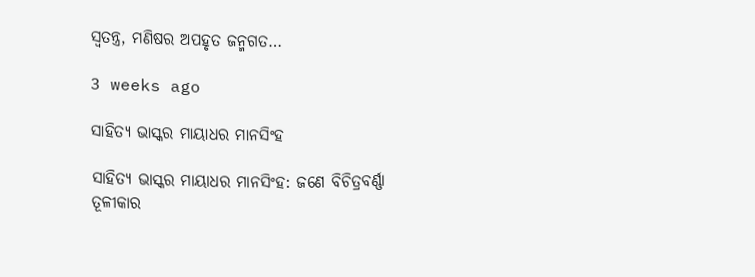ସ୍ଵତନ୍ତ୍ର, ମଣିଷର ଅପହୃତ ଜନ୍ମଗତ…

3 weeks ago

ସାହିତ୍ୟ ଭାସ୍କର ମାୟାଧର ମାନସିଂହ

ସାହିତ୍ୟ ଭାସ୍କର ମାୟାଧର ମାନସିଂହ: ଜଣେ ବିଚିତ୍ରବର୍ଣ୍ଣା ତୂଳୀକାର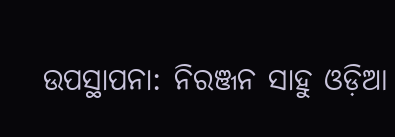ଉପସ୍ଥାପନା: ନିରଞ୍ଜନ ସାହୁ ଓଡ଼ିଆ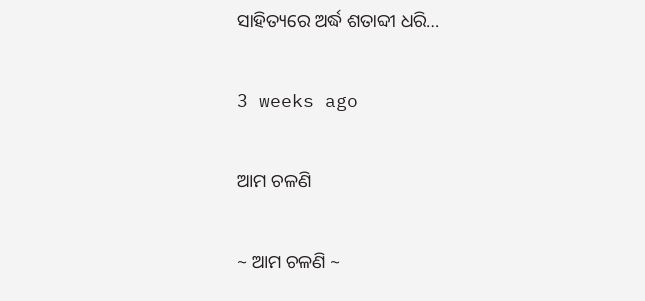ସାହିତ୍ୟରେ ଅର୍ଦ୍ଧ ଶତାବ୍ଦୀ ଧରି…

3 weeks ago

ଆମ ଚଳଣି

~ ଆମ ଚଳଣି ~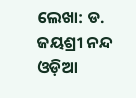ଲେଖା: ଡ. ଜୟଶ୍ରୀ ନନ୍ଦ ଓଡ଼ିଆ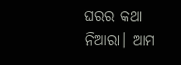ଘରର କଥା ନିଆରା। ଆମ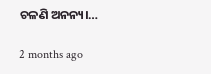ଚଳଣି ଅନନ୍ୟ।…

2 months ago